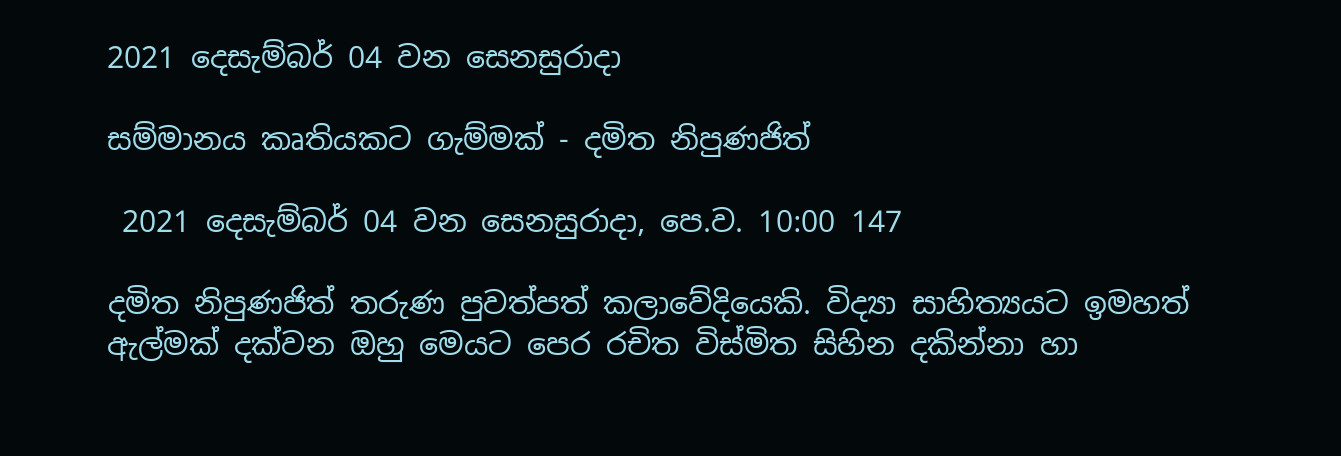2021 දෙසැම්බර් 04 වන සෙනසුරාදා

සම්මානය කෘතියකට ගැම්මක් - දමිත නිපුණජිත්

 2021 දෙසැම්බර් 04 වන සෙනසුරාදා, පෙ.ව. 10:00 147

දමිත නිපුණජිත් තරුණ පුවත්පත් කලාවේදියෙකි. විද්‍යා සාහිත්‍යයට ඉමහත් ඇල්මක් දක්වන ඔහු මෙයට පෙර රචිත විස්මිත සිහින දකින්නා හා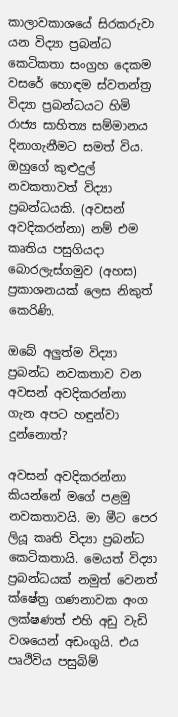කාලාවකාශයේ සිරකරුවා යන විද්‍යා ප්‍රබන්ධ කෙටිකතා සංග්‍රහ දෙකම වසරේ හොඳම ස්වතන්ත්‍ර විද්‍යා ප්‍රබන්ධයට හිමි රාජ්‍ය සාහිත්‍ය සම්මානය දිනාගැනීමට සමත් විය. ඔහුගේ කුළුදුල් නවකතාවත් විද්‍යා ප්‍රබන්ධයකි. (අවසන් අවදිකරන්නා) නම් එම කෘතිය පසුගියදා බොරලැස්ගමුව (අහස) ප්‍රකාශනයක් ලෙස නිකුත් කෙරිණි.

ඔබේ අලුත්ම විද්‍යා ප්‍රබන්ධ නවකතාව වන අවසන් අවදිකරන්නා ගැන අපට හඳුන්වා දුන්නොත්?

අවසන් අවදිකරන්නා කියන්නේ මගේ පළමු නවකතාවයි. මා මීට පෙර ලියූ කෘති විද්‍යා ප්‍රබන්ධ කෙටිකතායි. මෙයත් විද්‍යා ප්‍රබන්ධයක් නමුත් වෙනත් ක්ෂේත්‍ර ගණනාවක අංග ලක්ෂණත් එහි අඩු වැඩි වශයෙන් අඩංගුයි. එය පෘථිවිය පසුබිම්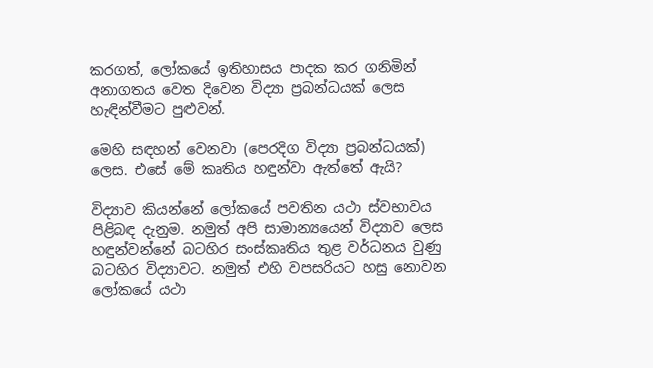කරගත්, ලෝකයේ ඉතිහාසය පාදක කර ගනිමින් අනාගතය වෙත දිවෙන විද්‍යා ප්‍රබන්ධයක් ලෙස හැඳින්වීමට පුළුවන්.

මෙහි සඳහන් වෙනවා (පෙරදිග විද්‍යා ප්‍රබන්ධයක්) ලෙස. එසේ මේ කෘතිය හඳුන්වා ඇත්තේ ඇයි?

විද්‍යාව කියන්නේ ලෝකයේ පවතින යථා ස්වභාවය පිළිබඳ දැනුම. නමුත් අපි සාමාන්‍යයෙන් විද්‍යාව ලෙස හඳුන්වන්නේ බටහිර සංස්කෘතිය තුළ වර්ධනය වුණු බටහිර විද්‍යාවට. නමුත් එහි වපසරියට හසු නොවන ලෝකයේ යථා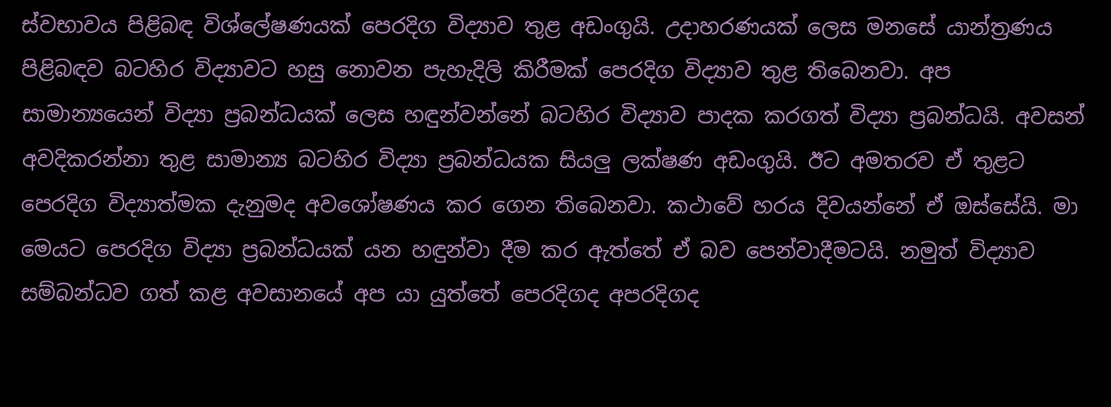ස්වභාවය පිළිබඳ විශ්ලේෂණයක් පෙරදිග විද්‍යාව තුළ අඩංගුයි. උදාහරණයක් ලෙස මනසේ යාන්ත්‍රණය පිළිබඳව බටහිර විද්‍යාවට හසු නොවන පැහැදිලි කිරීමක් පෙරදිග විද්‍යාව තුළ තිබෙනවා. අප සාමාන්‍යයෙන් විද්‍යා ප්‍රබන්ධයක් ලෙස හඳුන්වන්නේ බටහිර විද්‍යාව පාදක කරගත් විද්‍යා ප්‍රබන්ධයි. අවසන් අවදිකරන්නා තුළ සාමාන්‍ය බටහිර විද්‍යා ප්‍රබන්ධයක සියලු ලක්ෂණ අඩංගුයි. ඊට අමතරව ඒ තුළට පෙරදිග විද්‍යාත්මක දැනුමද අවශෝෂණය කර ගෙන තිබෙනවා. කථාවේ හරය දිවයන්නේ ඒ ඔස්සේයි. මා මෙයට පෙරදිග විද්‍යා ප්‍රබන්ධයක් යන හඳුන්වා දීම කර ඇත්තේ ඒ බව පෙන්වාදීමටයි. නමුත් විද්‍යාව සම්බන්ධව ගත් කළ අවසානයේ අප යා යුත්තේ පෙරදිගද අපරදිගද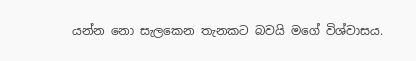යන්න නො සැලකෙන තැනකට බවයි මගේ විශ්වාසය.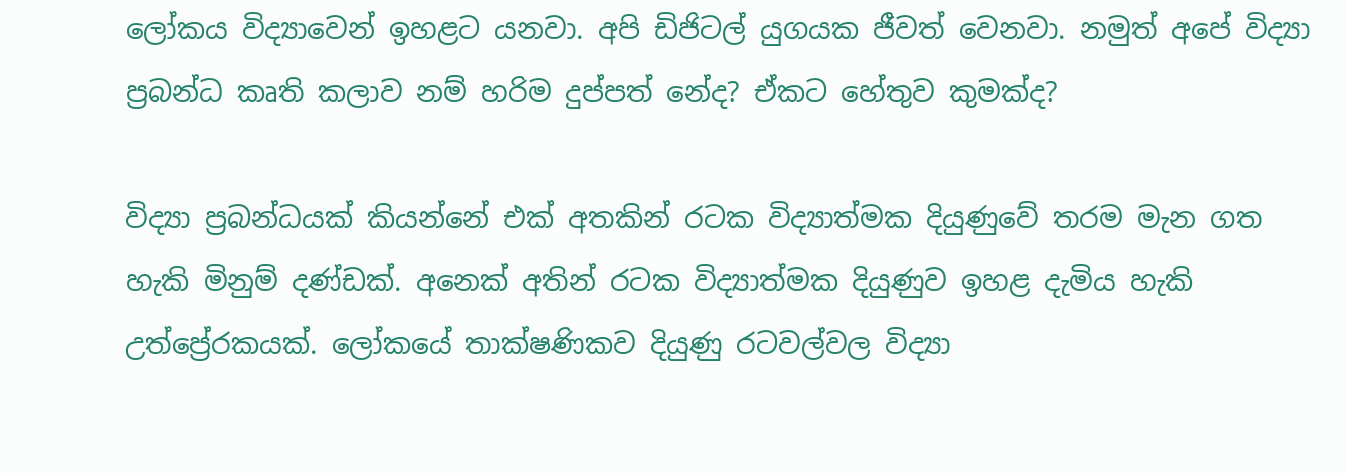ලෝකය විද්‍යාවෙන් ඉහළට යනවා. අපි ඩිජිටල් යුගයක ජීවත් වෙනවා. නමුත් අපේ විද්‍යා ප්‍රබන්ධ කෘති කලාව නම් හරිම දුප්පත් නේද? ඒකට හේතුව කුමක්ද?

විද්‍යා ප්‍රබන්ධයක් කියන්නේ එක් අතකින් රටක විද්‍යාත්මක දියුණුවේ තරම මැන ගත හැකි මිනුම් දණ්ඩක්. අනෙක් අතින් රටක විද්‍යාත්මක දියුණුව ඉහළ දැමිය හැකි උත්ප්‍රේරකයක්. ලෝකයේ තාක්ෂණිකව දියුණු රටවල්වල විද්‍යා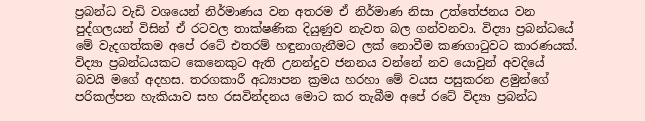ප්‍රබන්ධ වැඩි වශයෙන් නිර්මාණය වන අතරම ඒ නිර්මාණ නිසා උත්තේජනය වන පුද්ගලයන් විසින් ඒ රටවල තාක්ෂණික දියුණුව නැවත බල ගන්වනවා. විද්‍යා ප්‍රබන්ධයේ මේ වැදගත්කම අපේ රටේ එතරම් හඳුනාගැනීමට ලක් නොවීම කණගාටුවට කාරණයක්. විද්‍යා ප්‍රබන්ධයකට කෙනෙකුට ඇති උනන්දුව ජනනය වන්නේ නව යොවුන් අවදියේ බවයි මගේ අදහස. තරගකාරී අධ්‍යාපන ක්‍රමය හරහා මේ වයස පසුකරන ළමුන්ගේ පරිකල්පන හැකියාව සහ රසවින්දනය මොට කර තැබීම අපේ රටේ විද්‍යා ප්‍රබන්ධ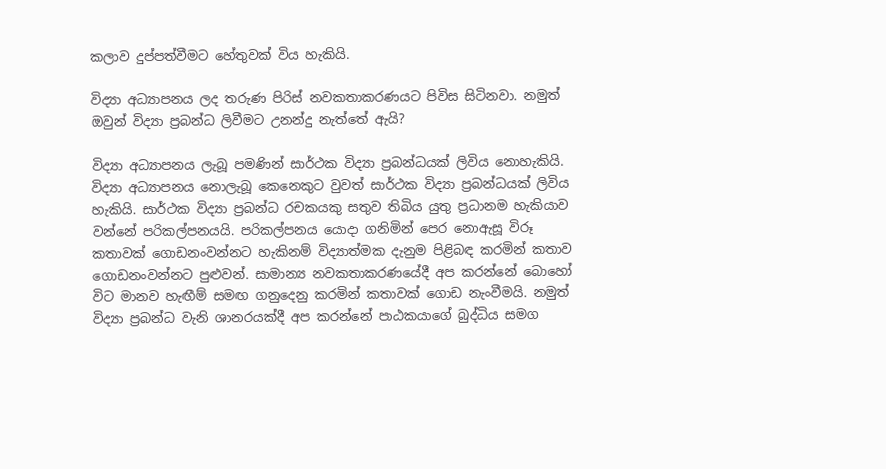කලාව දුප්පත්වීමට හේතුවක් විය හැකියි.

විද්‍යා අධ්‍යාපනය ලද තරුණ පිරිස් නවකතාකරණයට පිවිස සිටිනවා. නමුත් ඔවුන් විද්‍යා ප්‍රබන්ධ ලිවීමට උනන්දු නැත්තේ ඇයි?

විද්‍යා අධ්‍යාපනය ලැබූ පමණින් සාර්ථක විද්‍යා ප්‍රබන්ධයක් ලිවිය නොහැකියි. විද්‍යා අධ්‍යාපනය නොලැබූ කෙනෙකුට වුවත් සාර්ථක විද්‍යා ප්‍රබන්ධයක් ලිවිය හැකියි. සාර්ථක විද්‍යා ප්‍රබන්ධ රචකයකු සතුව තිබිය යුතු ප්‍රධානම හැකියාව වන්නේ පරිකල්පනයයි. පරිකල්පනය යොදා ගනිමින් පෙර නොඇසූ විරූ කතාවක් ගොඩනංවන්නට හැකිනම් විද්‍යාත්මක දැනුම පිළිබඳ කරමින් කතාව ගොඩනංවන්නට පුළුවන්. සාමාන්‍ය නවකතාකරණයේදී අප කරන්නේ බොහෝ විට මානව හැඟීම් සමඟ ගනුදෙනු කරමින් කතාවක් ගොඩ නැංවීමයි. නමුත් විද්‍යා ප්‍රබන්ධ වැනි ශානරයක්දී අප කරන්නේ පාඨකයාගේ බුද්ධිය සමග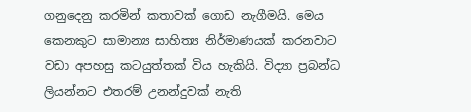ගනුදෙනු කරමින් කතාවක් ගොඩ නැගීමයි. මෙය කෙනකුට සාමාන්‍ය සාහිත්‍ය නිර්මාණයක් කරනවාට වඩා අපහසු කටයුත්තක් විය හැකියි. විද්‍යා ප්‍රබන්ධ ලියන්නට එතරම් උනන්දුවක් නැති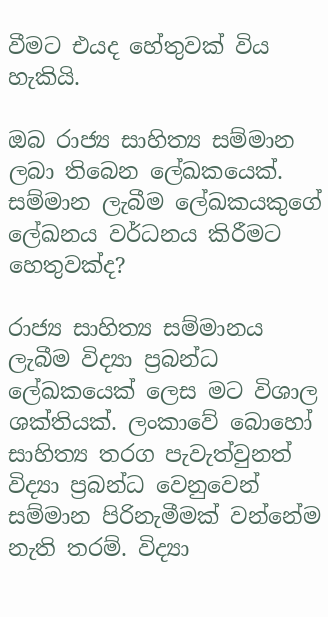වීමට එයද හේතුවක් විය හැකියි.

ඔබ රාජ්‍ය සාහිත්‍ය සම්මාන ලබා තිබෙන ලේඛකයෙක්. සම්මාන ලැබීම ලේඛකයකුගේ ලේඛනය වර්ධනය කිරීමට හෙතුවක්ද?

රාජ්‍ය සාහිත්‍ය සම්මානය ලැබීම විද්‍යා ප්‍රබන්ධ ලේඛකයෙක් ලෙස මට විශාල ශක්තියක්. ලංකාවේ බොහෝ සාහිත්‍ය තරග පැවැත්වුනත් විද්‍යා ප්‍රබන්ධ වෙනුවෙන් සම්මාන පිරිනැමීමක් වන්නේම නැති තරම්. විද්‍යා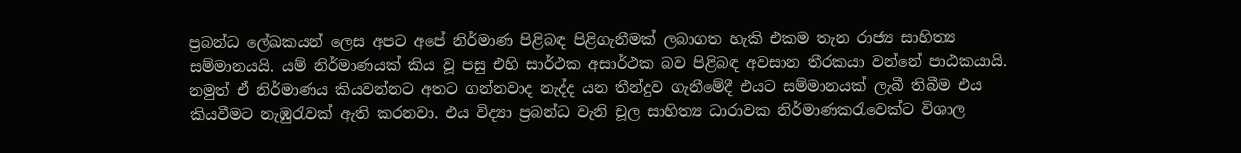ප්‍රබන්ධ ලේඛකයන් ලෙස අපට අපේ නිර්මාණ පිළිබඳ පිළිගැනීමක් ලබාගත හැකි එකම තැන රාජ්‍ය සාහිත්‍ය සම්මානයයි. යම් නිර්මාණයක් කිය වූ පසු එහි සාර්ථක අසාර්ථක බව පිළිබඳ අවසාන තීරකයා වන්නේ පාඨකයායි. නමුත් ඒ නිර්මාණය කියවන්නට අතට ගන්නවාද නැද්ද යන තීන්දුව ගැනීමේදී එයට සම්මානයක් ලැබී තිබීම එය කියවීමට නැඹුරැවක් ඇති කරනවා. එය විද්‍යා ප්‍රබන්ධ වැනි චූල සාහිත්‍ය ධාරාවක නිර්මාණකරැවෙක්ට විශාල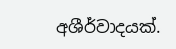අශීර්වාදයක්.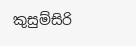කුසුම්සිරි